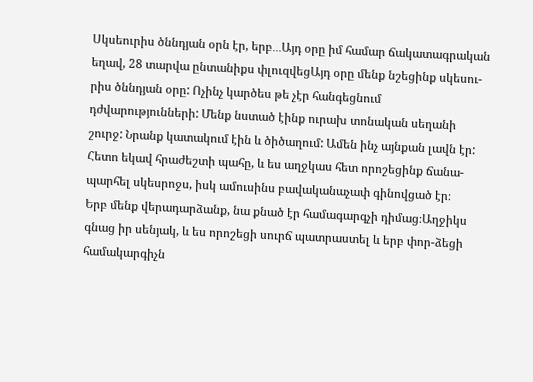Սկսեուրիս ծննդյան օրն էր, երբ․․․Այդ օրը իմ համար ճակատագրական եղավ, 28 տարվա ընտանիքս փլուզվեցԱյդ օրը մենք նշեցինք սկեսու-րիս ծննդյան օրը: Ոչինչ կարծես թե չէր հանգեցնում դժվարությունների: Մենք նստած էինք ուրախ տոնական սեղանի շուրջ: Նրանք կատակում էին և ծիծաղում: Ամեն ինչ այնքան լավն էր: Հետո եկավ հրաժեշտի պահը, և ես աղջկաս հետ որոշեցինք ճանա-պարհել սկեսրոջս, իսկ ամուսինս բավականաչափ գինովցած էր։
Երբ մենք վերադարձանք, նա քնած էր համագարգչի դիմաց։Աղջիկս գնաց իր սենյակ, և ես որոշեցի սուրճ պատրաստել և երբ փոր-ձեցի համակարգիչն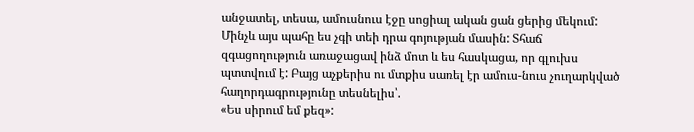անջատել, տեսա, ամուսնուս էջը սոցիալ ական ցան ցերից մեկում: Մինչև այս պահը ես չգի տեի դրա գոյության մասին: Տհաճ զգացողություն առաջացավ ինձ մոտ և ես հասկացա, որ գլուխս պտտվում է: Բայց աչքերիս ու մտքիս սառել էր ամուս-նուս չուղարկված հաղորդագրությունը տեսնելիս՝.
«Ես սիրում եմ քեզ»: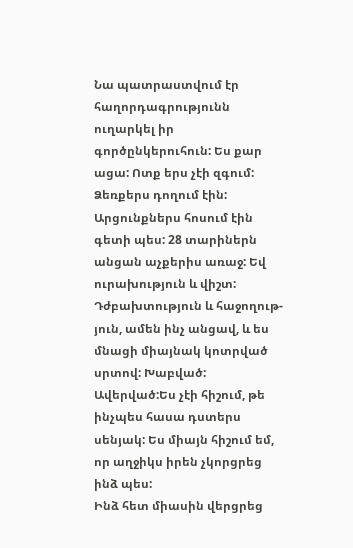Նա պատրաստվում էր հաղորդագրությունն ուղարկել իր գործընկերուհուն: Ես քար ացա: Ոտք երս չէի զգում: Ձեռքերս դողում էին: Արցունքներս հոսում էին գետի պես: 28 տարիներն անցան աչքերիս առաջ: Եվ ուրախություն և վիշտ: Դժբախտություն և հաջողութ-յուն, ամեն ինչ անցավ, և ես մնացի միայնակ կոտրված սրտով: Խաբված: Ավերված:Ես չէի հիշում, թե ինչպես հասա դստերս սենյակ: Ես միայն հիշում եմ, որ աղջիկս իրեն չկորցրեց ինձ պես:
Ինձ հետ միասին վերցրեց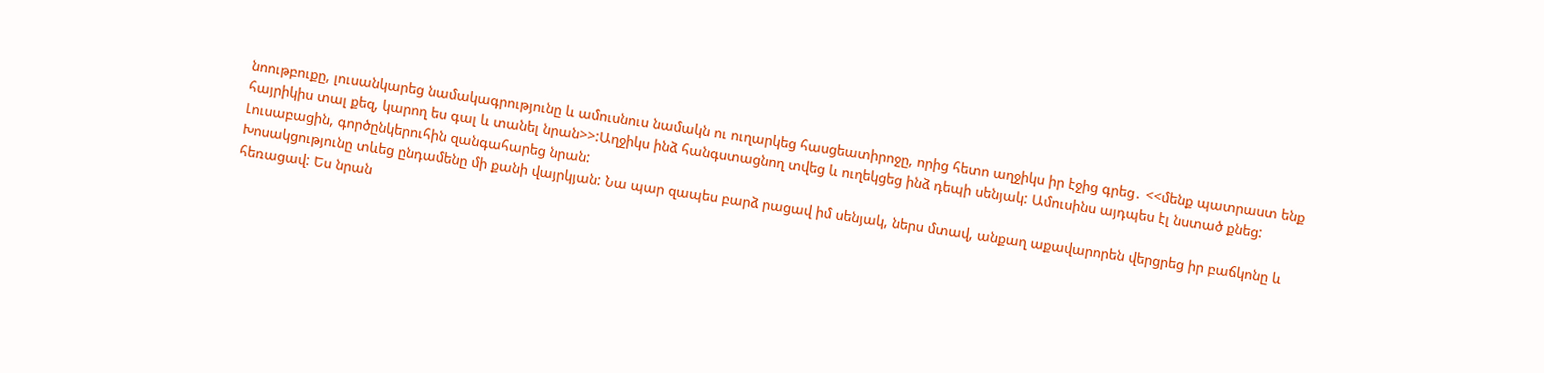նոութբուքը, լուսանկարեց նամակագրությունը և ամուսնուս նամակն ու ուղարկեց հասցեատիրոջը, որից հետո աղջիկս իր էջից գրեց․ <<մենք պատրաստ ենք հայրիկիս տալ քեզ, կարող ես գալ և տանել նրան>>:Աղջիկս ինձ հանգստացնող տվեց և ուղեկցեց ինձ դեպի սենյակ: Ամուսինս այդպես էլ նստած քնեց: Լուսաբացին, գործընկերուհին զանգահարեց նրան:
Խոսակցությունը տևեց ընդամենը մի քանի վայրկյան: Նա պար զապես բարձ րացավ իմ սենյակ, ներս մտավ, անքաղ աքավարորեն վերցրեց իր բաճկոնը և հեռացավ: Ես նրան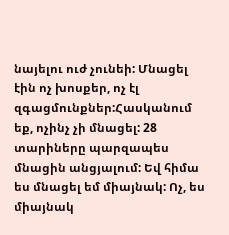նայելու ուժ չունեի: Մնացել էին ոչ խոսքեր, ոչ էլ զգացմունքներ:Հասկանում եք, ոչինչ չի մնացել: 28 տարիները պարզապես մնացին անցյալում: Եվ հիմա ես մնացել եմ միայնակ: Ոչ, ես միայնակ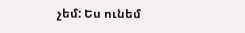չեմ: Ես ունեմ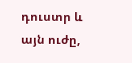դուստր և այն ուժը,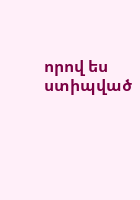որով ես ստիպված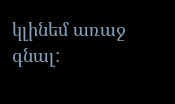կլինեմ առաջ գնալ: